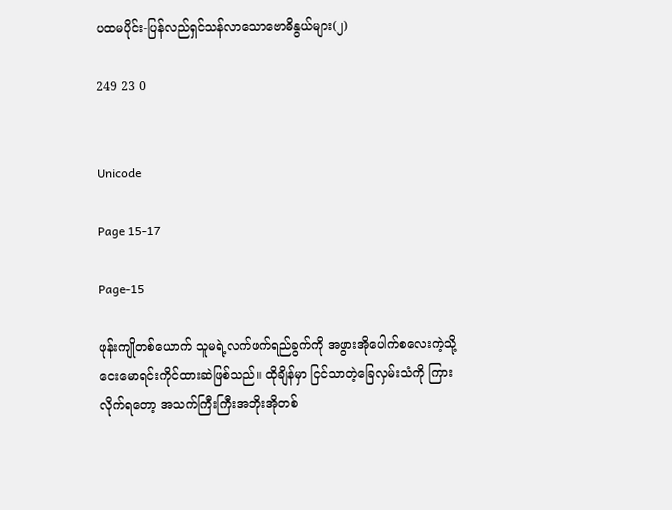ပထမပိုင်း-ပြန်လည်ရှင်သန်လာသောဗောဓိနွယ်များ(၂)

249 23 0


Unicode

Page 15-17

Page-15

ဖုန်းကျိုတစ်ယောက် သူမရဲ့လက်ဖက်ရည်ခွက်ကို အဖွားအိုပေါက်စလေးကဲ့သို့ ငေးမောရင်းကိုင်ထားဆဲဖြစ်သည်။ ထိုချိန်မှာ ငြင်သာတဲ့ခြေလှမ်းသံကို ကြားလိုက်ရတော့ အသက်ကြီးကြီးအဘိုးအိုတစ်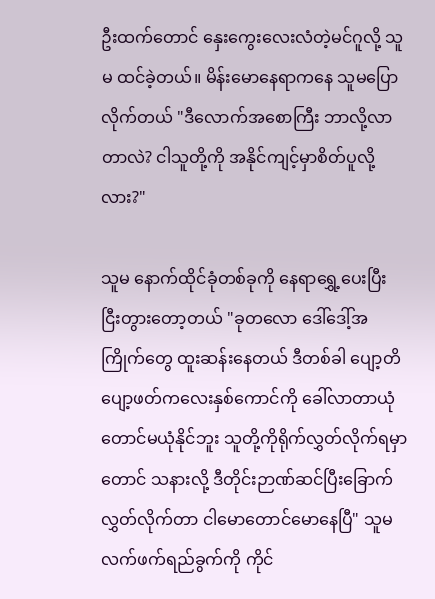ဦးထက်တောင် နှေးကွေးလေးလံတဲ့မင်ဂူလို့ သူမ ထင်ခဲ့တယ်။ မိန်းမောနေရာကနေ သူမပြောလိုက်တယ် "ဒီလောက်အစောကြီး ဘာလို့လာတာလဲ? ငါသူတို့ကို အနိုင်ကျင့်မှာစိတ်ပူလို့လား?"

သူမ နောက်ထိုင်ခုံတစ်ခုကို နေရာရွှေ့ပေးပြီး ငြီးတွားတော့တယ် "ခုတလော ဒေါ်ဒေါ့်အကြိုက်တွေ ထူးဆန်းနေတယ် ဒီတစ်ခါ ပျော့တိပျော့ဖတ်ကလေးနှစ်ကောင်ကို ခေါ်လာတာယုံတောင်မယုံနိုင်ဘူး သူတို့ကိုရိုက်လွှတ်လိုက်ရမှာတောင် သနားလို့ ဒီတိုင်းဉာဏ်ဆင်ပြီးခြောက်လွှတ်လိုက်တာ ငါမောတောင်မောနေပြီ" သူမ လက်ဖက်ရည်ခွက်ကို ကိုင်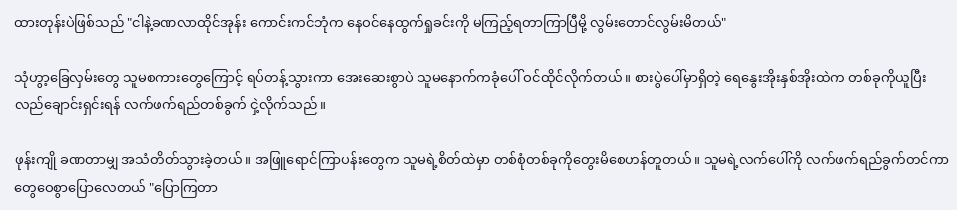ထားတုန်းပဲဖြစ်သည် "ငါနဲ့ခဏလာထိုင်အုန်း ကောင်းကင်ဘုံက နေဝင်နေထွက်ရှုခင်းကို မကြည့်ရတာကြာပြီမို့ လွမ်းတောင်လွမ်းမိတယ်"

သုံဟွာ့ခြေလှမ်းတွေ သူမစကားတွေကြောင့် ရပ်တန့်သွားကာ အေးဆေးစွာပဲ သူမနောက်ကခုံပေါ် ဝင်ထိုင်လိုက်တယ်။ စားပွဲပေါ်မှာရှိတဲ့ ရေနွေးအိုးနှစ်အိုးထဲက တစ်ခုကိုယူပြီး လည်ချောင်းရှင်းရန် လက်ဖက်ရည်တစ်ခွက် ငှဲ့လိုက်သည်။

ဖုန်းကျို ခဏတာမျှ အသံတိတ်သွားခဲ့တယ်။ အဖြူရောင်ကြာပန်းတွေက သူမရဲ့စိတ်ထဲမှာ တစ်စုံတစ်ခုကိုတွေးမိစေဟန်တူတယ်။ သူမရဲ့လက်ပေါ်ကို လက်ဖက်ရည်ခွက်တင်ကာ တွေဝေစွာပြောလေတယ် "ပြောကြတာ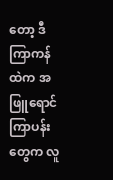တော့ ဒီကြာကန်ထဲက အဖြူရောင်ကြာပန်းတွေက လူ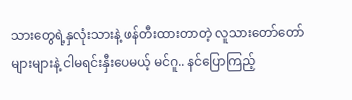သားတွေရဲ့နှလုံးသားနဲ့ ဖန်တီးထားတာတဲ့ လူသားတော်တော်များများနဲ့ ငါမရင်းနှီးပေမယ့် မင်ဂူ.. နင်ပြောကြည့်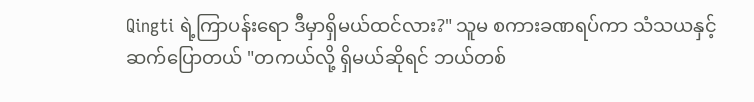Qingti ရဲ့ကြာပန်းရော ဒီမှာရှိမယ်ထင်လား?" သူမ စကားခဏရပ်ကာ သံသယနှင့်ဆက်ပြောတယ် "တကယ်လို့ ရှိမယ်ဆိုရင် ဘယ်တစ်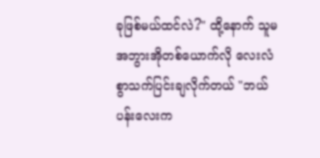ခုဖြစ်မယ်ထင်လဲ?" ထို့နောက် သူမ အဘွားအိုတစ်ယောက်လို လေးလံစွာသက်ပြင်းချလိုက်တယ် "ဘယ်ပန်းလေးက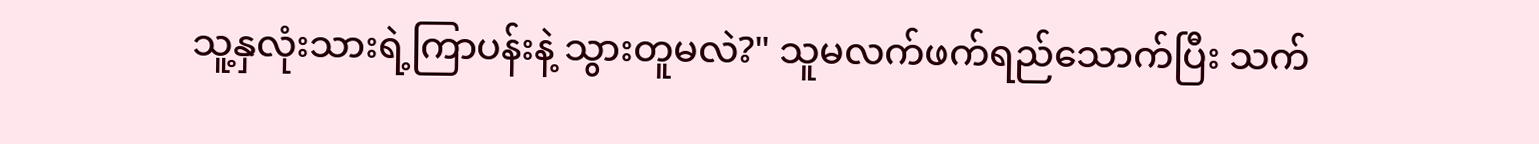သူ့နှလုံးသားရဲ့ကြာပန်းနဲ့ သွားတူမလဲ?" သူမလက်ဖက်ရည်သောက်ပြီး သက်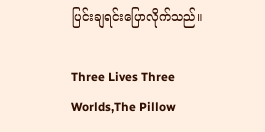ပြင်းချရင်းပြောလိုက်သည်။

Three Lives Three Worlds,The Pillow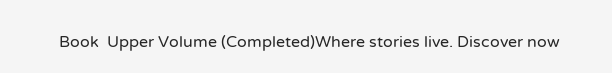Book  Upper Volume (Completed)Where stories live. Discover now